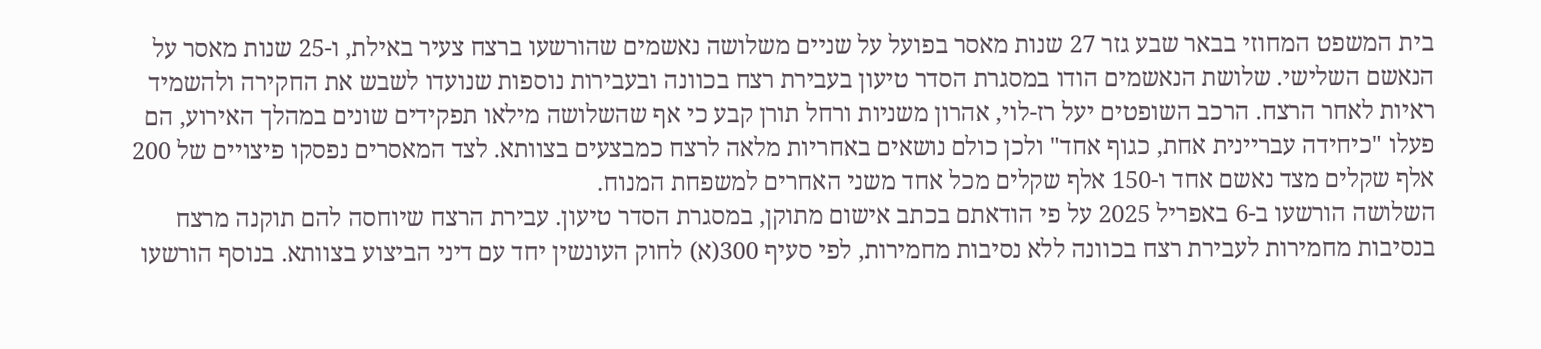בית המשפט המחוזי בבאר שבע גזר 27 שנות מאסר בפועל על שניים משלושה נאשמים שהורשעו ברצח צעיר באילת, ו-25 שנות מאסר על הנאשם השלישי. שלושת הנאשמים הודו במסגרת הסדר טיעון בעבירת רצח בכוונה ובעבירות נוספות שנועדו לשבש את החקירה ולהשמיד ראיות לאחר הרצח. הרכב השופטים יעל רז-לוי, אהרון משניות ורחל תורן קבע כי אף שהשלושה מילאו תפקידים שונים במהלך האירוע, הם פעלו "כיחידה עבריינית אחת, כגוף אחד" ולכן כולם נושאים באחריות מלאה לרצח כמבצעים בצוותא. לצד המאסרים נפסקו פיצויים של 200 אלף שקלים מצד נאשם אחד ו-150 אלף שקלים מכל אחד משני האחרים למשפחת המנוח.
השלושה הורשעו ב-6 באפריל 2025 על פי הודאתם בכתב אישום מתוקן, במסגרת הסדר טיעון. עבירת הרצח שיוחסה להם תוקנה מרצח בנסיבות מחמירות לעבירת רצח בכוונה ללא נסיבות מחמירות, לפי סעיף 300(א) לחוק העונשין יחד עם דיני הביצוע בצוותא. בנוסף הורשעו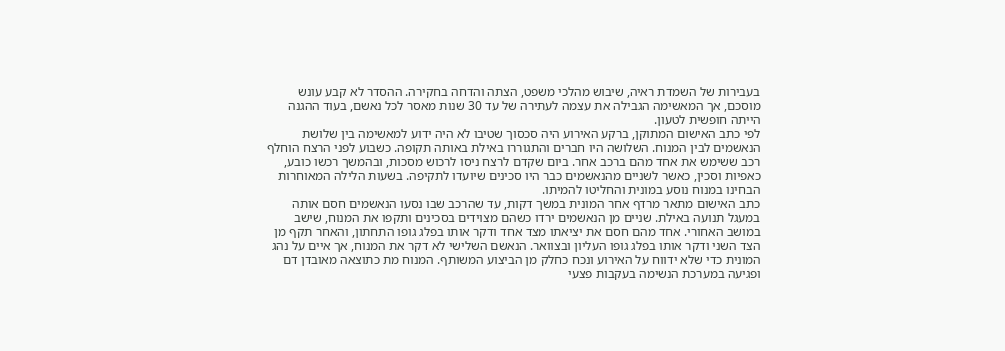בעבירות של השמדת ראיה, שיבוש מהלכי משפט, הצתה והדחה בחקירה. ההסדר לא קבע עונש מוסכם, אך המאשימה הגבילה את עצמה לעתירה של עד 30 שנות מאסר לכל נאשם, בעוד ההגנה הייתה חופשית לטעון.
לפי כתב האישום המתוקן, ברקע האירוע היה סכסוך שטיבו לא היה ידוע למאשימה בין שלושת הנאשמים לבין המנוח. השלושה היו חברים והתגוררו באילת באותה תקופה. כשבוע לפני הרצח הוחלף רכב ששימש את אחד מהם ברכב אחר. ביום שקדם לרצח ניסו לרכוש מסכות, ובהמשך רכשו כובע, כאפיות וסכין, כאשר לשניים מהנאשמים כבר היו סכינים שיועדו לתקיפה. בשעות הלילה המאוחרות הבחינו במנוח נוסע במונית והחליטו להמיתו.
כתב האישום מתאר מרדף אחר המונית במשך דקות, עד שהרכב שבו נסעו הנאשמים חסם אותה במעגל תנועה באילת. שניים מן הנאשמים ירדו כשהם מצוידים בסכינים ותקפו את המנוח, שישב במושב האחורי. אחד מהם חסם את יציאתו מצד אחד ודקר אותו בפלג גופו התחתון, והאחר תקף מן הצד השני ודקר אותו בפלג גופו העליון ובצוואר. הנאשם השלישי לא דקר את המנוח, אך איים על נהג המונית כדי שלא ידווח על האירוע ונכח כחלק מן הביצוע המשותף. המנוח מת כתוצאה מאובדן דם ופגיעה במערכת הנשימה בעקבות פצעי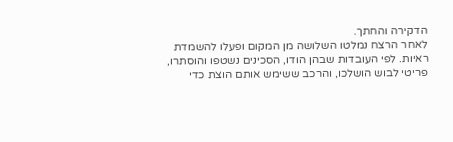הדקירה והחתך.
לאחר הרצח נמלטו השלושה מן המקום ופעלו להשמדת ראיות. לפי העובדות שבהן הודו, הסכינים נשטפו והוסתרו, פריטי לבוש הושלכו, והרכב ששימש אותם הוצת כדי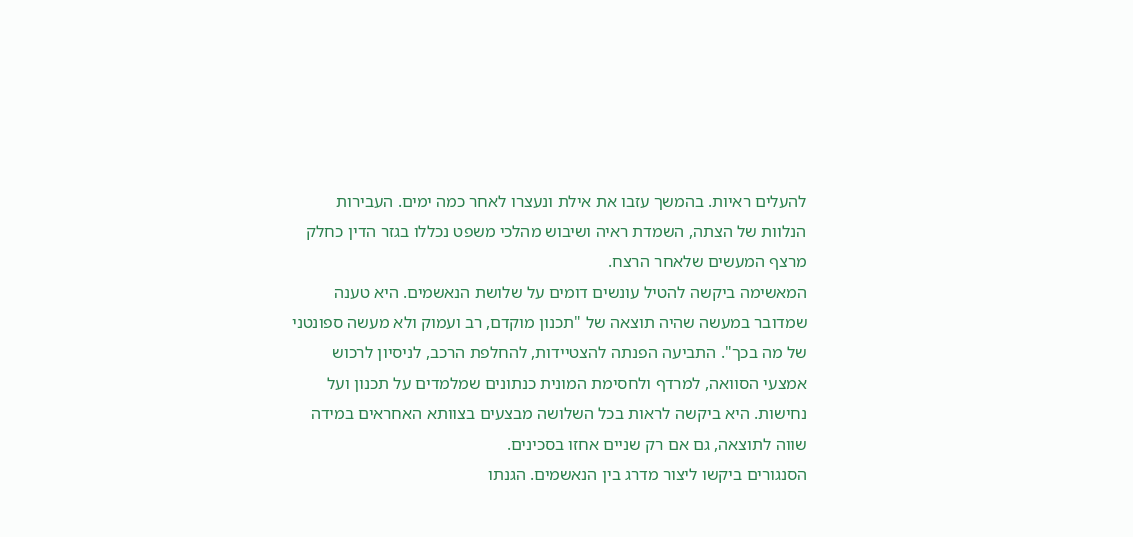להעלים ראיות. בהמשך עזבו את אילת ונעצרו לאחר כמה ימים. העבירות הנלוות של הצתה, השמדת ראיה ושיבוש מהלכי משפט נכללו בגזר הדין כחלק מרצף המעשים שלאחר הרצח.
המאשימה ביקשה להטיל עונשים דומים על שלושת הנאשמים. היא טענה שמדובר במעשה שהיה תוצאה של "תכנון מוקדם, רב ועמוק ולא מעשה ספונטני של מה בכך". התביעה הפנתה להצטיידות, להחלפת הרכב, לניסיון לרכוש אמצעי הסוואה, למרדף ולחסימת המונית כנתונים שמלמדים על תכנון ועל נחישות. היא ביקשה לראות בכל השלושה מבצעים בצוותא האחראים במידה שווה לתוצאה, גם אם רק שניים אחזו בסכינים.
הסנגורים ביקשו ליצור מדרג בין הנאשמים. הגנתו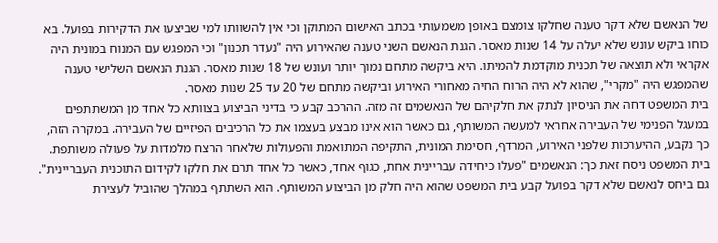של הנאשם שלא דקר טענה שחלקו צומצם באופן משמעותי בכתב האישום המתוקן וכי אין להשוותו למי שביצעו את הדקירות בפועל. בא כוחו ביקש עונש שלא יעלה על 14 שנות מאסר. הגנת הנאשם השני טענה שהאירוע היה "נעדר תכנון" וכי המפגש עם המנוח במונית היה אקראי ולא תוצאה של תכנית מוקדמת להמיתו. היא ביקשה מתחם נמוך יותר ועונש של 18 שנות מאסר. הגנת הנאשם השלישי טענה שהמפגש היה "מקרי", שהוא לא היה הרוח החיה מאחורי האירוע וביקשה מתחם של 20 עד 25 שנות מאסר.
בית המשפט דחה את הניסיון לנתק את חלקיהם של הנאשמים זה מזה. ההרכב קבע כי בדיני הביצוע בצוותא כל אחד מן המשתתפים במעגל הפנימי של העבירה אחראי למעשה המשותף, גם כאשר הוא אינו מבצע בעצמו את כל הרכיבים הפיזיים של העבירה. במקרה הזה, כך נקבע, ההיערכות שלפני האירוע, המרדף, חסימת המונית, התקיפה המתואמת והפעולות שלאחר הרצח מלמדות על פעולה משותפת. בית המשפט ניסח זאת כך: הנאשמים "פעלו כיחידה עבריינית אחת, כגוף אחד, כאשר כל אחד תרם את חלקו לקידום התוכנית העבריינית".
גם ביחס לנאשם שלא דקר בפועל קבע בית המשפט שהוא היה חלק מן הביצוע המשותף. הוא השתתף במהלך שהוביל לעצירת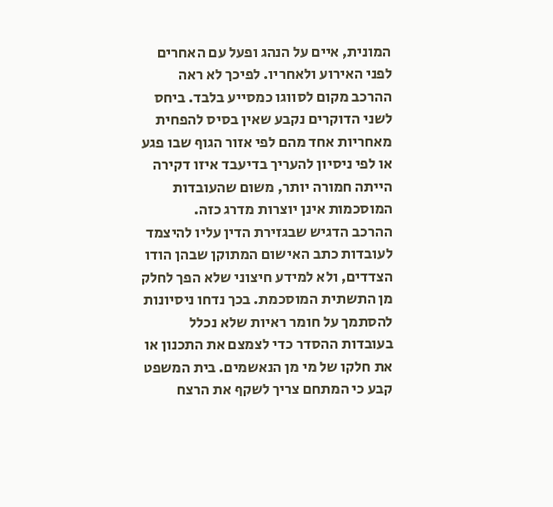המונית, איים על הנהג ופעל עם האחרים לפני האירוע ולאחריו. לפיכך לא ראה ההרכב מקום לסווגו כמסייע בלבד. ביחס לשני הדוקרים נקבע שאין בסיס להפחית מאחריות אחד מהם לפי אזור הגוף שבו פגע או לפי ניסיון להעריך בדיעבד איזו דקירה הייתה חמורה יותר, משום שהעובדות המוסכמות אינן יוצרות מדרג כזה.
ההרכב הדגיש שבגזירת הדין עליו להיצמד לעובדות כתב האישום המתוקן שבהן הודו הצדדים, ולא למידע חיצוני שלא הפך לחלק מן התשתית המוסכמת. בכך נדחו ניסיונות להסתמך על חומר ראיות שלא נכלל בעובדות ההסדר כדי לצמצם את התכנון או את חלקו של מי מן הנאשמים. בית המשפט קבע כי המתחם צריך לשקף את הרצח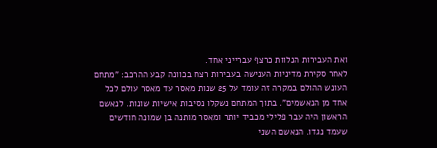ואת העבירות הנלוות כרצף עברייני אחד.
לאחר סקירת מדיניות הענישה בעבירות רצח בכוונה קבע ההרכב: "מתחם העונש ההולם במקרה זה עומד על 25 שנות מאסר עד מאסר עולם לכל אחד מן הנאשמים". בתוך המתחם נשקלו נסיבות אישיות שונות. לנאשם הראשון היה עבר פלילי מכביד יותר ומאסר מותנה בן שמונה חודשים שעמד נגדו. הנאשם השני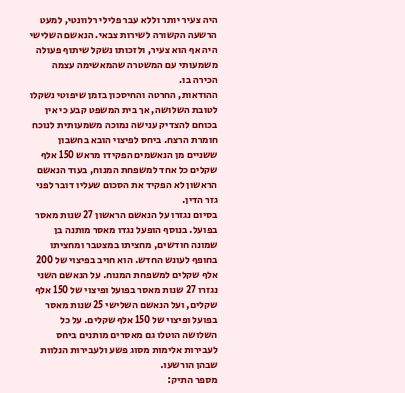היה צעיר יותר וללא עבר פלילי רלוונטי, למעט הרשעה הקשורה לשירות צבאי. הנאשם השלישי היה אף הוא צעיר, ולזכותו נשקל שיתוף פעולה משמעותי עם המשטרה שהמאשימה עצמה הכירה בו.
ההודאות, החרטה והחיסכון בזמן שיפוטי נשקלו לטובת השלושה, אך בית המשפט קבע כי אין בכוחם להצדיק ענישה נמוכה משמעותית לנוכח חומרת הרצח. ביחס לפיצוי הובא בחשבון ששניים מן הנאשמים הפקידו מראש 150 אלף שקלים כל אחד למשפחת המנוח, בעוד הנאשם הראשון לא הפקיד את הסכום שעליו דובר לפני גזר הדין.
בסיום נגזרו על הנאשם הראשון 27 שנות מאסר בפועל. בנוסף הופעל נגדו מאסר מותנה בן שמונה חודשים, מחציתו במצטבר ומחציתו בחופף לעונש החדש. הוא חויב בפיצוי של 200 אלף שקלים למשפחת המנוח. על הנאשם השני נגזרו 27 שנות מאסר בפועל ופיצוי של 150 אלף שקלים, ועל הנאשם השלישי 25 שנות מאסר בפועל ופיצוי של 150 אלף שקלים. על כל השלושה הוטלו גם מאסרים מותנים ביחס לעבירות אלימות מסוג פשע ולעבירות הנלוות שבהן הורשעו.
מספר התיק: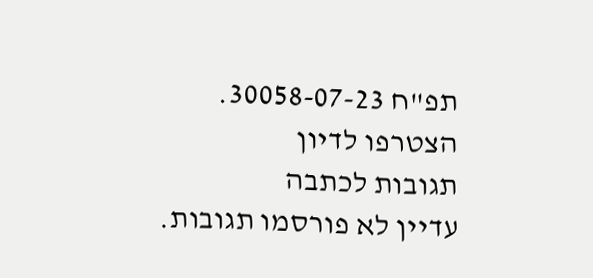תפ"ח 30058-07-23.
הצטרפו לדיון
תגובות לכתבה
עדיין לא פורסמו תגובות.